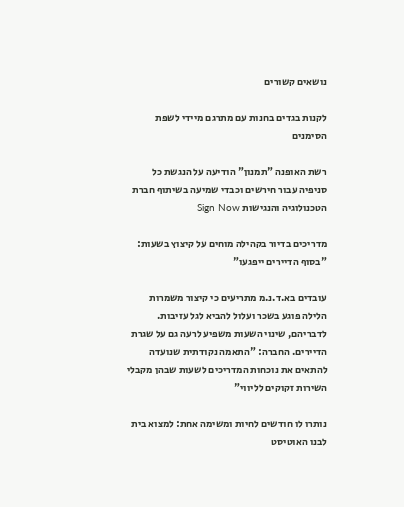נושאים קשורים

לקנות בגדים בחנות עם מתרגם מיידי לשפת הסימנים

רשת האופנה "תמנון" הודיעה על הנגשת כל סניפיה עבור חירשים וכבדי שמיעה בשיתוף חברת הטכנולוגיה והנגישות Sign Now

מדריכים בדיור בקהילה מוחים על קיצוץ בשעות: "בסוף הדיירים ייפגעו"

עובדים בא.ד.נ.מ מתריעים כי קיצור משמרות הלילה פוגע בשכר ועלול להביא לגל עזיבות. לדבריהם, שינוי השעות משפיע לרעה גם על שגרת הדיירים. החברה: "התאמה נקודתית שנועדה להתאים את נוכחות המדריכים לשעות שבהן מקבלי השירות זקוקים לליווי"

נותרו לו חודשים לחיות ומשימה אחת: למצוא בית לבנו האוטיסט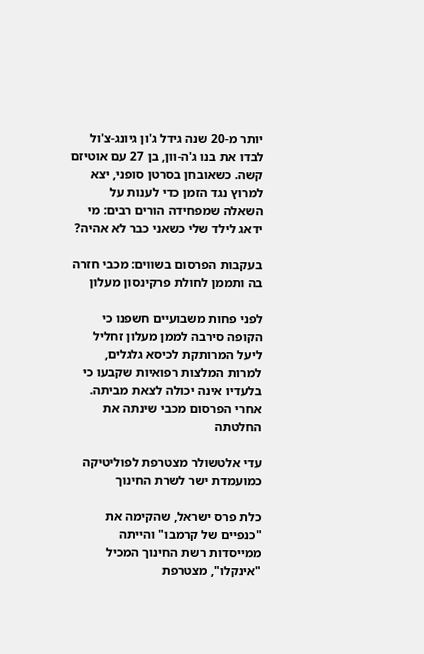יותר מ-20 שנה גידל ג'ון גיונג-צ'ול לבדו את בנו ג'ה-וון, בן 27 עם אוטיזם קשה. כשאובחן בסרטן סופני, יצא למרוץ נגד הזמן כדי לענות על השאלה שמפחידה הורים רבים: מי ידאג לילד שלי כשאני כבר לא אהיה?

בעקבות הפרסום בשווים: מכבי חזרה בה ותממן לחולת פרקינסון מעלון

לפני פחות משבועיים חשפנו כי הקופה סירבה לממן מעלון זחליל ליעל המרותקת לכיסא גלגלים, למרות המלצות רפואיות שקבעו כי בלעדיו אינה יכולה לצאת מביתה. אחרי הפרסום מכבי שינתה את החלטתה

עדי אלטשולר מצטרפת לפוליטיקה כמועמדת ישר לשרת החינוך

כלת פרס ישראל, שהקימה את "כנפיים של קרמבו" והייתה ממייסדות רשת החינוך המכיל "אינקלו", מצטרפת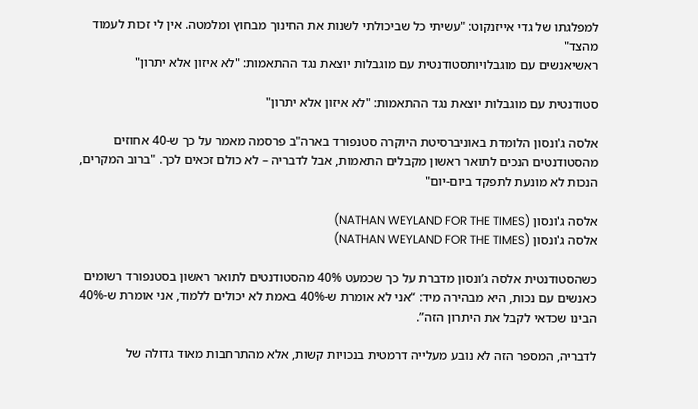למפלגתו של גדי אייזנקוט: "עשיתי כל שביכולתי לשנות את החינוך מבחוץ ומלמטה. אין לי זכות לעמוד מהצד"
ראשיאנשים עם מוגבלויותסטודנטית עם מוגבלות יוצאת נגד ההתאמות: "לא איזון אלא יתרון"

סטודנטית עם מוגבלות יוצאת נגד ההתאמות: "לא איזון אלא יתרון"

אלסה ג'ונסון הלומדת באוניברסיטת היוקרה סטנפורד בארה"ב פרסמה מאמר על כך ש-40 אחוזים מהסטודנטים הנכים לתואר ראשון מקבלים התאמות, אבל לדבריה – לא כולם זכאים לכך. "ברוב המקרים, הנכות לא מונעת לתפקד ביום-יום"

אלסה ג'ונסון (NATHAN WEYLAND FOR THE TIMES)
אלסה ג'ונסון (NATHAN WEYLAND FOR THE TIMES)

כשהסטודנטית אלסה ג’ונסון מדברת על כך שכמעט 40% מהסטודנטים לתואר ראשון בסטנפורד רשומים כאנשים עם נכות, היא מבהירה מיד: “אני לא אומרת ש-40% באמת לא יכולים ללמוד, אני אומרת ש-40% הבינו שכדאי לקבל את היתרון הזה”.

לדבריה, המספר הזה לא נובע מעלייה דרמטית בנכויות קשות, אלא מהתרחבות מאוד גדולה של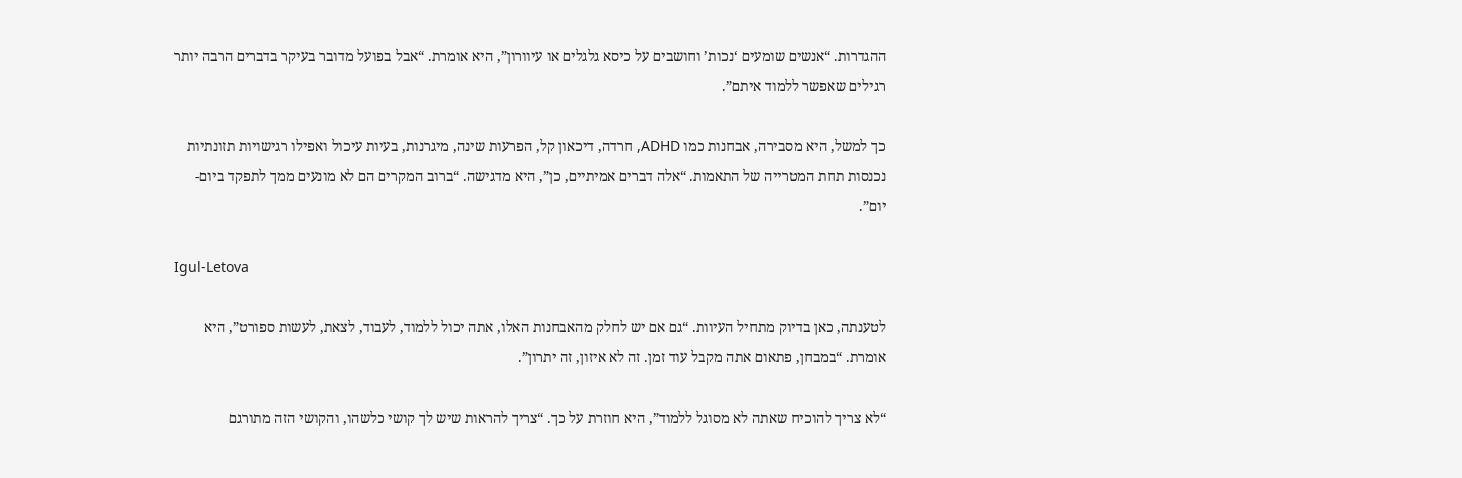ההגדרות. “אנשים שומעים ‘נכות’ וחושבים על כיסא גלגלים או עיוורון”, היא אומרת. “אבל בפועל מדובר בעיקר בדברים הרבה יותר רגילים שאפשר ללמוד איתם”.

כך למשל, היא מסבירה, אבחנות כמו ADHD, חרדה, דיכאון קל, הפרעות שינה, מיגרנות, בעיות עיכול ואפילו רגישויות תזונתיות נכנסות תחת המטרייה של התאמות. “אלה דברים אמיתיים, כן”, היא מדגישה. “ברוב המקרים הם לא מונעים ממך לתפקד ביום-יום”.

Igul-Letova

לטענתה, כאן בדיוק מתחיל העיוות. “גם אם יש לחלק מהאבחנות האלו, אתה יכול ללמוד, לעבוד, לצאת, לעשות ספורט”, היא אומרת. “במבחן, פתאום אתה מקבל עוד זמן. זה לא איזון, זה יתרון”.

“לא צריך להוכיח שאתה לא מסוגל ללמוד”, היא חוזרת על כך. “צריך להראות שיש לך קושי כלשהו, והקושי הזה מתורגם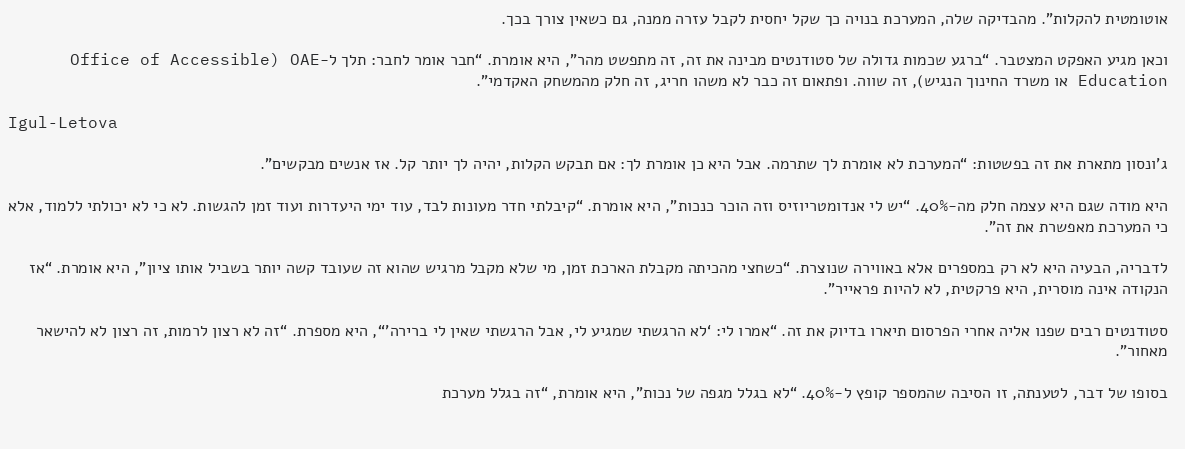אוטומטית להקלות”. מהבדיקה שלה, המערכת בנויה כך שקל יחסית לקבל עזרה ממנה, גם כשאין צורך בכך.

וכאן מגיע האפקט המצטבר. “ברגע שכמות גדולה של סטודנטים מבינה את זה, זה מתפשט מהר”, היא אומרת. “חבר אומר לחבר: תלך ל-OAE (Office of Accessible Education או משרד החינוך הנגיש), זה שווה. ופתאום זה כבר לא משהו חריג, זה חלק מהמשחק האקדמי”.

Igul-Letova

ג’ונסון מתארת את זה בפשטות: “המערכת לא אומרת לך שתרמה. אבל היא כן אומרת לך: אם תבקש הקלות, יהיה לך יותר קל. אז אנשים מבקשים”.

היא מודה שגם היא עצמה חלק מה-40%. “יש לי אנדומטריוזיס וזה הוכר כנכות”, היא אומרת. “קיבלתי חדר מעונות לבד, עוד ימי היעדרות ועוד זמן להגשות. לא כי לא יכולתי ללמוד, אלא כי המערכת מאפשרת את זה”.

לדבריה, הבעיה היא לא רק במספרים אלא באווירה שנוצרת. “כשחצי מהכיתה מקבלת הארכת זמן, מי שלא מקבל מרגיש שהוא זה שעובד קשה יותר בשביל אותו ציון”, היא אומרת. “אז הנקודה אינה מוסרית, היא פרקטית, לא להיות פראייר”.

סטודנטים רבים שפנו אליה אחרי הפרסום תיארו בדיוק את זה. “אמרו לי: ‘לא הרגשתי שמגיע לי, אבל הרגשתי שאין לי ברירה’“, היא מספרת. “זה לא רצון לרמות, זה רצון לא להישאר מאחור”.

בסופו של דבר, לטענתה, זו הסיבה שהמספר קופץ ל-40%. “לא בגלל מגפה של נכות”, היא אומרת, “זה בגלל מערכת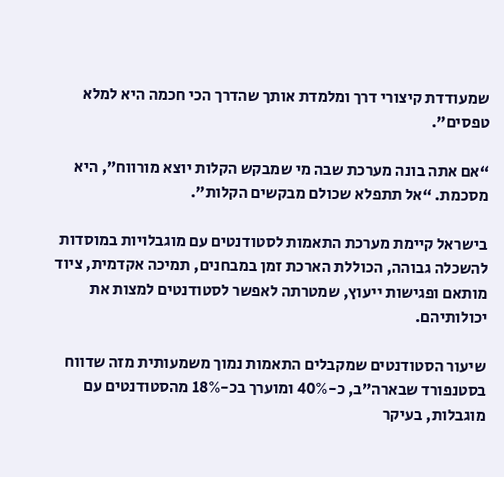שמעודדת קיצורי דרך ומלמדת אותך שהדרך הכי חכמה היא למלא טפסים”.

“אם אתה בונה מערכת שבה מי שמבקש הקלות יוצא מורווח”, היא מסכמת. “אל תתפלא שכולם מבקשים הקלות”.

בישראל קיימת מערכת התאמות לסטודנטים עם מוגבלויות במוסדות להשכלה גבוהה, הכוללת הארכת זמן במבחנים, תמיכה אקדמית, ציוד מותאם ופגישות ייעוץ, שמטרתה לאפשר לסטודנטים למצות את יכולותיהם.

שיעור הסטודנטים שמקבלים התאמות נמוך משמעותית מזה שדווח בסטנפורד שבארה”ב, כ-40% ומוערך בכ-18% מהסטודנטים עם מוגבלות, בעיקר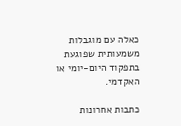כאלה עם מוגבלות משמעותית שפוגעת בתפקוד היום‑יומי או האקדמי.

כתבות אחרונות